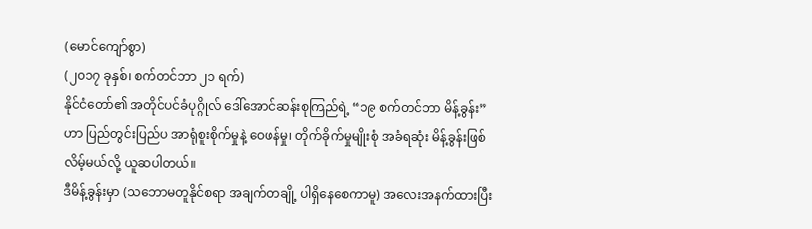(မောင်ကျော်စွာ)
(၂၀၁၇ ခုနှစ်၊ စက်တင်ဘာ ၂၁ ရက်)
နိုင်ငံတော်၏ အတိုင်ပင်ခံပုဂ္ဂိုလ် ဒေါ်အောင်ဆန်းစုကြည်ရဲ့ “၁၉ စက်တင်ဘာ မိန့်ခွန်း”ဟာ ပြည်တွင်းပြည်ပ အာရုံစူးစိုက်မှုနဲ့ ဝေဖန်မှု၊ တိုက်ခိုက်မှုမျိုးစုံ အခံရဆုံး မိန့်ခွန်းဖြစ်လိမ့်မယ်လို့ ယူဆပါတယ်။
ဒီမိန့်ခွန်းမှာ (သဘောမတူနိုင်စရာ အချက်တချို့ ပါရှိနေစေကာမူ) အလေးအနက်ထားပြီး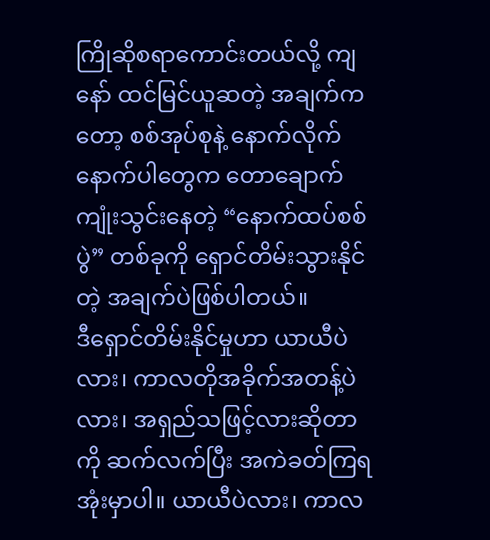ကြိုဆိုစရာကောင်းတယ်လို့ ကျနော် ထင်မြင်ယူဆတဲ့ အချက်ကတော့ စစ်အုပ်စုနဲ့ နောက်လိုက်နောက်ပါတွေက တောချောက်ကျုံးသွင်းနေတဲ့ “နောက်ထပ်စစ်ပွဲ” တစ်ခုကို ရှောင်တိမ်းသွားနိုင်တဲ့ အချက်ပဲဖြစ်ပါတယ်။
ဒီရှောင်တိမ်းနိုင်မှုဟာ ယာယီပဲလား၊ ကာလတိုအခိုက်အတန့်ပဲလား၊ အရှည်သဖြင့်လားဆိုတာကို ဆက်လက်ပြီး အကဲခတ်ကြရ အုံးမှာပါ။ ယာယီပဲလား၊ ကာလ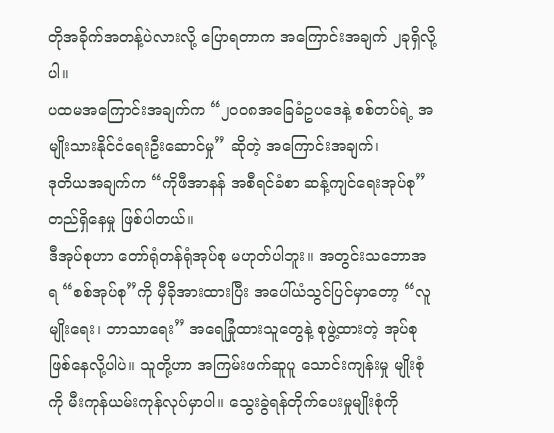တိုအခိုက်အတန့်ပဲလားလို့ ပြောရတာက အကြောင်းအချက် ၂ခုရှိလို့ပါ။
ပထမအကြောင်းအချက်က “၂၀၀၈အခြေခံဥပဒေနဲ့ စစ်တပ်ရဲ့ အမျိုးသားနိုင်ငံရေးဦးဆောင်မှု” ဆိုတဲ့ အကြောင်းအချက်၊
ဒုတိယအချက်က “ကိုဖီအာနန် အစီရင်ခံစာ ဆန့်ကျင်ရေးအုပ်စု” တည်ရှိနေမှု ဖြစ်ပါတယ်။
ဒီအုပ်စုဟာ တော်ရုံတန်ရုံအုပ်စု မဟုတ်ပါဘူး။ အတွင်းသဘောအရ “စစ်အုပ်စု”ကို မှီခိုအားထားပြီး အပေါ်ယံသွင်ပြင်မှာတော့ “လူမျိုးရေး၊ ဘာသာရေး” အရေခြုံထားသူတွေနဲ့ စုဖွဲ့ထားတဲ့ အုပ်စုဖြစ်နေလို့ပါပဲ။ သူတို့ဟာ အကြမ်းဖက်ဆူပူ သောင်းကျန်းမှု မျိုးစုံကို မီးကုန်ယမ်းကုန်လုပ်မှာပါ။ သွေးခွဲရန်တိုက်ပေးမှုမျိုးစုံကို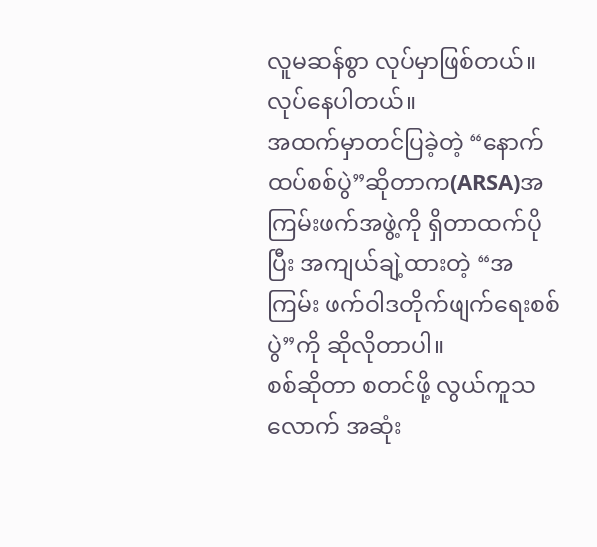လူမဆန်စွာ လုပ်မှာဖြစ်တယ်။ လုပ်နေပါတယ်။
အထက်မှာတင်ပြခဲ့တဲ့ “နောက်ထပ်စစ်ပွဲ”ဆိုတာက(ARSA)အကြမ်းဖက်အဖွဲ့ကို ရှိတာထက်ပိုပြီး အကျယ်ချဲ့ထားတဲ့ “အကြမ်း ဖက်ဝါဒတိုက်ဖျက်ရေးစစ်ပွဲ”ကို ဆိုလိုတာပါ။
စစ်ဆိုတာ စတင်ဖို့ လွယ်ကူသလောက် အဆုံး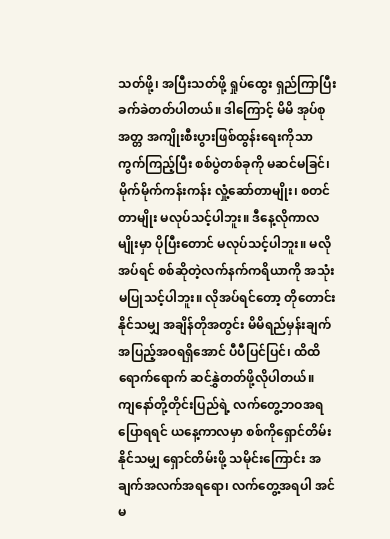သတ်ဖို့၊ အပြီးသတ်ဖို့ ရှုပ်ထွေး ရှည်ကြာပြီး ခက်ခဲတတ်ပါတယ်။ ဒါကြောင့် မိမိ အုပ်စုအတ္တ အကျိုးစီးပွားဖြစ်ထွန်းရေးကိုသာ ကွက်ကြည့်ပြီး စစ်ပွဲတစ်ခုကို မဆင်မခြင်၊ မိုက်မိုက်ကန်းကန်း လှုံ့ဆော်တာမျိုး၊ စတင်တာမျိုး မလုပ်သင့်ပါဘူး။ ဒီနေ့လိုကာလမျိုးမှာ ပိုပြီးတောင် မလုပ်သင့်ပါဘူး။ မလိုအပ်ရင် စစ်ဆိုတဲ့လက်နက်ကရိယာကို အသုံးမပြုသင့်ပါဘူး။ လိုအပ်ရင်တော့ တိုတောင်းနိုင်သမျှ အချိန်တိုအတွင်း မိမိရည်မှန်းချက်အပြည့်အဝရရှိအောင် ပီပီပြင်ပြင်၊ ထိထိရောက်ရောက် ဆင်နွှဲတတ်ဖို့လိုပါတယ်။
ကျနော်တို့တိုင်းပြည်ရဲ့ လက်တွေ့ဘဝအရပြောရရင် ယနေ့ကာလမှာ စစ်ကိုရှောင်တိမ်းနိုင်သမျှ ရှောင်တိမ်းဖို့ သမိုင်းကြောင်း အချက်အလက်အရရော၊ လက်တွေ့အရပါ အင်မ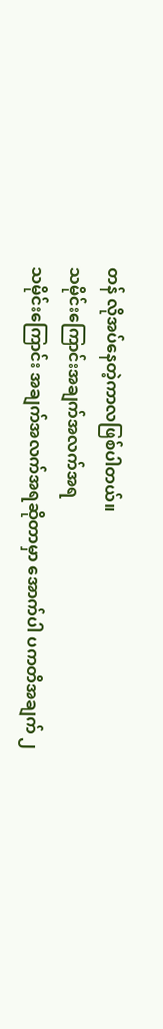တန် လိုအပ်နေတဲ့ကာလဖြစ်ပါတယ်။
သမိုင်းကြောင်းအချက်အလက်အရ
သမိုင်းကြောင်း အချက်အလက်အရဆိုတာမှာ အောက်ပါ ပကတိအချက် ၂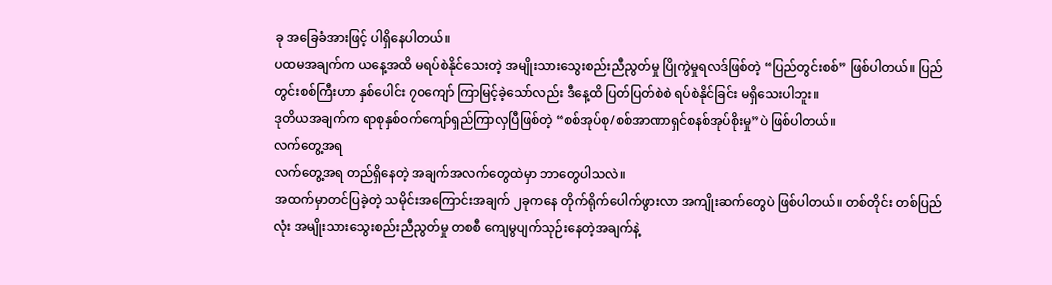ခု အခြေခံအားဖြင့် ပါရှိနေပါတယ်။
ပထမအချက်က ယနေ့အထိ မရပ်စဲနိုင်သေးတဲ့ အမျိုးသားသွေးစည်းညီညွတ်မှု ပြိုကွဲမှုရလဒ်ဖြစ်တဲ့ “ပြည်တွင်းစစ်” ဖြစ်ပါတယ်။ ပြည်တွင်းစစ်ကြီးဟာ နှစ်ပေါင်း ၇၀ကျော် ကြာမြင့်ခဲ့သော်လည်း ဒီနေ့ထိ ပြတ်ပြတ်စဲစဲ ရပ်စဲနိုင်ခြင်း မရှိသေးပါဘူး။
ဒုတိယအချက်က ရာစုနှစ်ဝက်ကျော်ရှည်ကြာလှပြီဖြစ်တဲ့ “စစ်အုပ်စု/စစ်အာဏာရှင်စနစ်အုပ်စိုးမှု”ပဲ ဖြစ်ပါတယ်။
လက်တွေ့အရ
လက်တွေ့အရ တည်ရှိနေတဲ့ အချက်အလက်တွေထဲမှာ ဘာတွေပါသလဲ။
အထက်မှာတင်ပြခဲ့တဲ့ သမိုင်းအကြောင်းအချက် ၂ခုကနေ တိုက်ရိုက်ပေါက်ဖွားလာ အကျိုးဆက်တွေပဲ ဖြစ်ပါတယ်။ တစ်တိုင်း တစ်ပြည်လုံး အမျိုးသားသွေးစည်းညီညွတ်မှု တစစီ ကျေမွပျက်သုဉ်းနေတဲ့အချက်နဲ့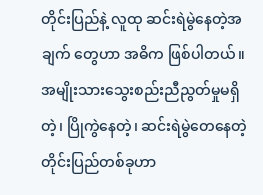တိုင်းပြည်နဲ့ လူထု ဆင်းရဲမွဲနေတဲ့အချက် တွေဟာ အဓိက ဖြစ်ပါတယ်။
အမျိုးသားသွေးစည်းညီညွတ်မှုမရှိတဲ့၊ ပြိုကွဲနေတဲ့၊ ဆင်းရဲမွဲတေနေတဲ့ တိုင်းပြည်တစ်ခုဟာ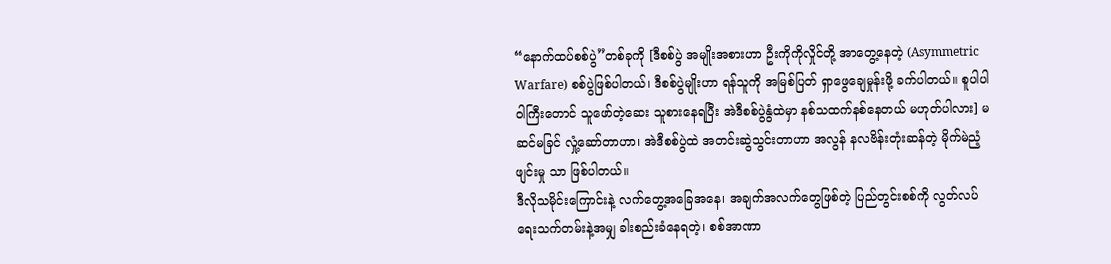“နောက်ထပ်စစ်ပွဲ”တစ်ခုကို [ဒီစစ်ပွဲ အမျိုးအစားဟာ ဦးကိုကိုလှိုင်တို့ အာတွေ့နေတဲ့ (Asymmetric Warfare) စစ်ပွဲဖြစ်ပါတယ်၊ ဒီစစ်ပွဲမျိုးဟာ ရန်သူကို အမြစ်ပြတ် ရှာဖွေချေမှုန်းဖို့ ခက်ပါတယ်။ စူပါပါဝါကြီးတောင် သူဖော်တဲ့ဆေး သူစားနေရပြီး အဲဒီစစ်ပွဲနွံထဲမှာ နစ်သထက်နစ်နေတယ် မဟုတ်ပါလား] မဆင်မခြင် လှုံ့ဆော်တာဟာ၊ အဲဒီစစ်ပွဲထဲ အတင်းဆွဲသွင်းတာဟာ အလွန် နလဗိန်းတုံးဆန်တဲ့ မိုက်မဲညံ့ဖျင်းမှု သာ ဖြစ်ပါတယ်။
ဒီလိုသမိုင်းကြောင်းနဲ့ လက်တွေ့အခြေအနေ၊ အချက်အလက်တွေဖြစ်တဲ့ ပြည်တွင်းစစ်ကို လွတ်လပ်ရေးသက်တမ်းနဲ့အမျှ ခါးစည်းခံနေရတဲ့၊ စစ်အာဏာ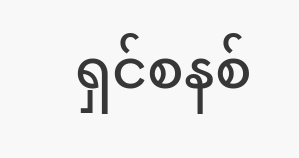ရှင်စနစ်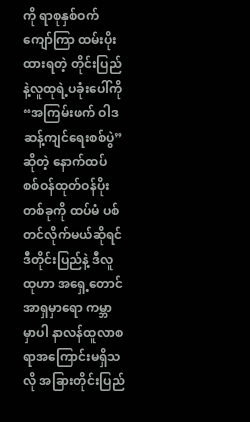ကို ရာစုနှစ်ဝက်ကျော်ကြာ ထမ်းပိုးထားရတဲ့ တိုင်းပြည်နဲ့လူထုရဲ့ပခုံးပေါ်ကို “အကြမ်းဖက် ဝါဒ ဆန့်ကျင်ရေးစစ်ပွဲ”ဆိုတဲ့ နောက်ထပ် စစ်ဝန်ထုတ်ဝန်ပိုးတစ်ခုကို ထပ်မံ ပစ်တင်လိုက်မယ်ဆိုရင် ဒီတိုင်းပြည်နဲ့ ဒီလူထုဟာ အရှေ့တောင်အာရှမှာရော ကမ္ဘာမှာပါ နာလန်ထူလာစရာအကြောင်းမရှိသလို အခြားတိုင်းပြည်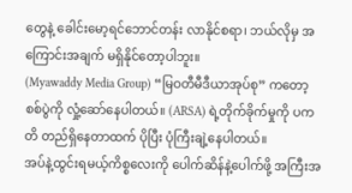တွေနဲ့ ခေါင်းမော့ရင်ဘောင်တန်း လာနိုင်စရာ၊ ဘယ်လိုမှ အကြောင်းအချက် မရှိနိုင်တော့ပါဘူး။
(Myawaddy Media Group) “မြဝတီမီဒီယာအုပ်စု” ကတော့ စစ်ပွဲကို လှုံ့ဆော်နေပါတယ်။ (ARSA) ရဲ့တိုက်ခိုက်မှုကို ပကတိ တည်ရှိနေတာထက် ပိုပြီး ပုံကြီးချဲ့နေပါတယ်။
အပ်နဲ့ထွင်းရမယ့်ကိစ္စလေးကို ပေါက်ဆိန်နဲ့ပေါက်ဖို့ အကြီးအ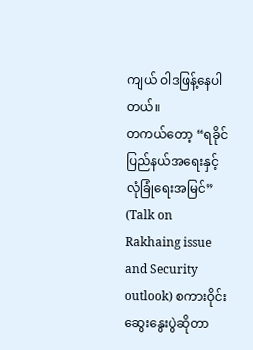ကျယ် ဝါဒဖြန့်နေပါတယ်။
တကယ်တော့ “ရခိုင်ပြည်နယ်အရေးနှင့် လုံခြုံရေးအမြင်” (Talk on Rakhaing issue and Security outlook) စကားဝိုင်း ဆွေးနွေးပွဲဆိုတာ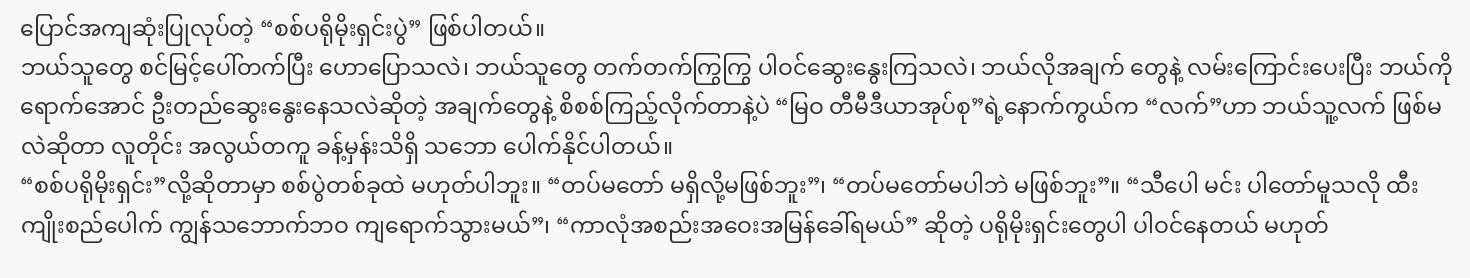ပြောင်အကျဆုံးပြုလုပ်တဲ့ “စစ်ပရိုမိုးရှင်းပွဲ” ဖြစ်ပါတယ်။
ဘယ်သူတွေ စင်မြင့်ပေါ်တက်ပြီး ဟောပြောသလဲ၊ ဘယ်သူတွေ တက်တက်ကြွကြွ ပါဝင်ဆွေးနွေးကြသလဲ၊ ဘယ်လိုအချက် တွေနဲ့ လမ်းကြောင်းပေးပြီး ဘယ်ကိုရောက်အောင် ဦးတည်ဆွေးနွေးနေသလဲဆိုတဲ့ အချက်တွေနဲ့ စိစစ်ကြည့်လိုက်တာနဲ့ပဲ “မြဝ တီမီဒီယာအုပ်စု”ရဲ့နောက်ကွယ်က “လက်”ဟာ ဘယ်သူ့လက် ဖြစ်မလဲဆိုတာ လူတိုင်း အလွယ်တကူ ခန့်မှန်းသိရှိ သဘော ပေါက်နိုင်ပါတယ်။
“စစ်ပရိုမိုးရှင်း”လို့ဆိုတာမှာ စစ်ပွဲတစ်ခုထဲ မဟုတ်ပါဘူး။ “တပ်မတော် မရှိလို့မဖြစ်ဘူး”၊ “တပ်မတော်မပါဘဲ မဖြစ်ဘူး”။ “သီပေါ မင်း ပါတော်မူသလို ထီးကျိုးစည်ပေါက် ကျွန်သဘောက်ဘဝ ကျရောက်သွားမယ်”၊ “ကာလုံအစည်းအဝေးအမြန်ခေါ်ရမယ်” ဆိုတဲ့ ပရိုမိုးရှင်းတွေပါ ပါဝင်နေတယ် မဟုတ်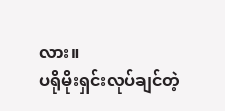လား။
ပရိုမိုးရှင်းလုပ်ချင်တဲ့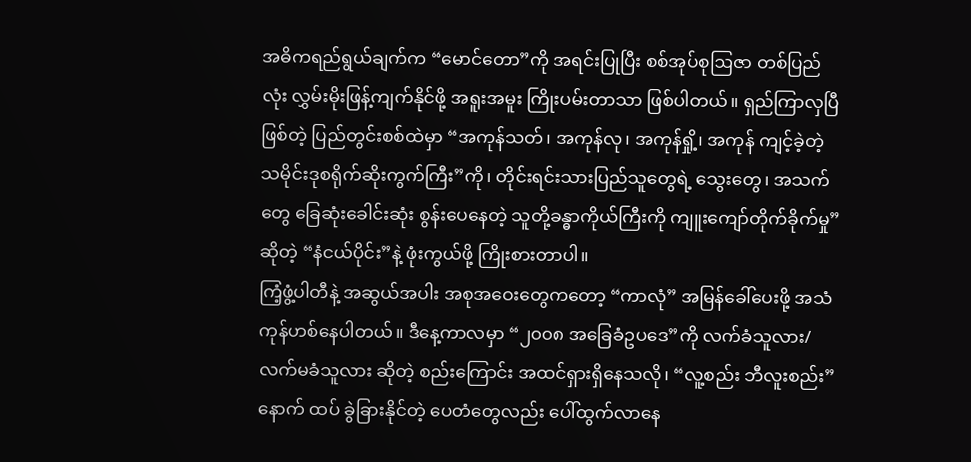အဓိကရည်ရွယ်ချက်က “မောင်တော”ကို အရင်းပြုပြီး စစ်အုပ်စုဩဇာ တစ်ပြည်လုံး လွှမ်းမိုးဖြန့်ကျက်နိုင်ဖို့ အရူးအမူး ကြိုးပမ်းတာသာ ဖြစ်ပါတယ်။ ရှည်ကြာလှပြီဖြစ်တဲ့ ပြည်တွင်းစစ်ထဲမှာ “အကုန်သတ်၊ အကုန်လု၊ အကုန်ရှို့၊ အကုန် ကျင့်ခဲ့တဲ့ သမိုင်းဒုစရိုက်ဆိုးကွက်ကြီး”ကို၊ တိုင်းရင်းသားပြည်သူတွေရဲ့ သွေးတွေ၊ အသက်တွေ ခြေဆုံးခေါင်းဆုံး စွန်းပေနေတဲ့ သူတို့ခန္ဓာကိုယ်ကြီးကို ကျူးကျော်တိုက်ခိုက်မှု” ဆိုတဲ့ “နံငယ်ပိုင်း”နဲ့ ဖုံးကွယ်ဖို့ ကြိုးစားတာပါ။
ကြံ့ဖွံ့ပါတီနဲ့ အဆွယ်အပါး အစုအဝေးတွေကတော့ “ကာလုံ” အမြန်ခေါ်ပေးဖို့ အသံကုန်ဟစ်နေပါတယ်။ ဒီနေ့ကာလမှာ “၂၀၀၈ အခြေခံဥပဒေ”ကို လက်ခံသူလား/လက်မခံသူလား ဆိုတဲ့ စည်းကြောင်း အထင်ရှားရှိနေသလို၊ “လူ့စည်း ဘီလူးစည်း” နောက် ထပ် ခွဲခြားနိုင်တဲ့ ပေတံတွေလည်း ပေါ်ထွက်လာနေ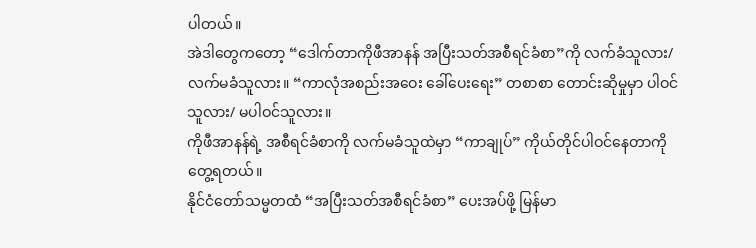ပါတယ်။
အဲဒါတွေကတော့ “ဒေါက်တာကိုဖီအာနန် အပြီးသတ်အစီရင်ခံစာ”ကို လက်ခံသူလား/လက်မခံသူလား။ “ကာလုံအစည်းအဝေး ခေါ်ပေးရေး” တစာစာ တောင်းဆိုမှုမှာ ပါဝင်သူလား/ မပါဝင်သူလား။
ကိုဖီအာနန်ရဲ့ အစီရင်ခံစာကို လက်မခံသူထဲမှာ “ကာချုပ်” ကိုယ်တိုင်ပါဝင်နေတာကို တွေ့ရတယ်။
နိုင်ငံတော်သမ္မတထံ “အပြီးသတ်အစီရင်ခံစာ” ပေးအပ်ဖို့ မြန်မာ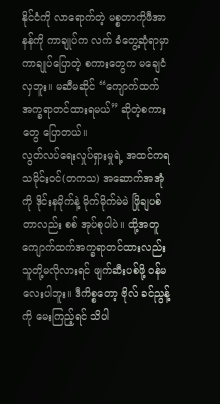နိုင်ငံကို လာရောက်တဲ့ မစ္စတာကိုဖီအာနန်ကို ကာချုပ်က လက် ခံတွေ့ဆုံရာမှာ ကာချုပ်ပြောတဲ့ စကားတွေက မချေငံလှဘူး။ မဆီမဆိုင် “ကျောက်ထက် အက္ခရာတင်ထားရမယ်” ဆိုတဲ့စကား တွေ ပြောတယ်။
လွတ်လပ်ရေးလှုပ်ရှားမှုရဲ့ အထင်ကရသမိုင်းဝင်(တကသ) အဆောက်အအုံကို ဒိုင်းနမိုက်နဲ့ မိုက်မိုက်မဲမဲ ဖြိုချပစ်တာလည်း စစ် အုပ်စုပါပဲ။ ထို့အတူ ကျောက်ထက်အက္ခရာတင်ထားလည်း သူတို့မလိုလားရင် ဖျက်ဆီးပစ်ဖို့ ဝန်မလေးပါဘူး။ ဒီကိစ္စတော့ ဗိုလ် ခင်ညွန့်ကို မေးကြည့်ရင် သိပါ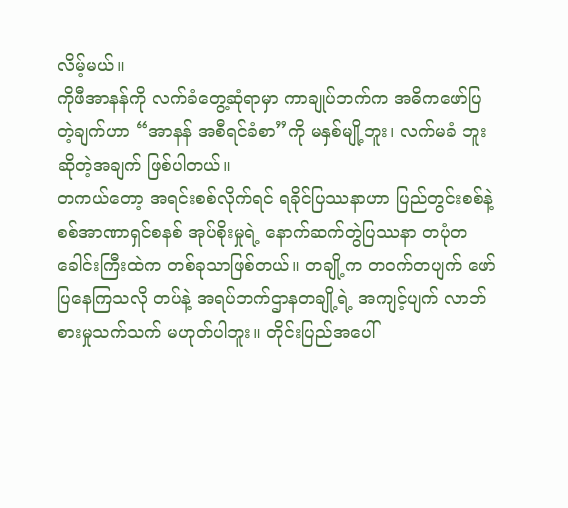လိမ့်မယ်။
ကိုဖီအာနန်ကို လက်ခံတွေ့ဆုံရာမှာ ကာချုပ်ဘက်က အဓိကဖော်ပြတဲ့ချက်ဟာ “အာနန် အစီရင်ခံစာ”ကို မနှစ်မျို့ဘူး၊ လက်မခံ ဘူး ဆိုတဲ့အချက် ဖြစ်ပါတယ်။
တကယ်တော့ အရင်းစစ်လိုက်ရင် ရခိုင်ပြဿနာဟာ ပြည်တွင်းစစ်နဲ့ စစ်အာဏာရှင်စနစ် အုပ်စိုးမှုရဲ့ နောက်ဆက်တွဲပြဿနာ တပုံတခေါင်းကြီးထဲက တစ်ခုသာဖြစ်တယ်။ တချို့က တဝက်တပျက် ဖော်ပြနေကြသလို တပ်နဲ့ အရပ်ဘက်ဌာနတချို့ရဲ့ အကျင့်ပျက် လာဘ်စားမှုသက်သက် မဟုတ်ပါဘူး။ တိုင်းပြည်အပေါ်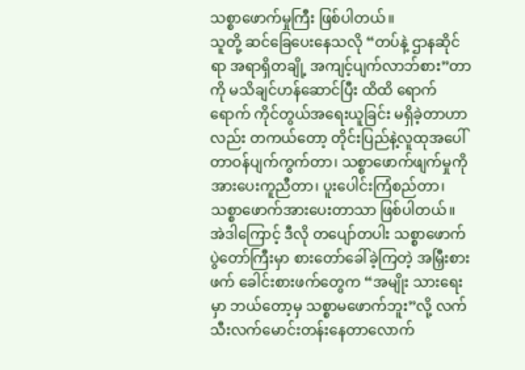သစ္စာဖောက်မှုကြီး ဖြစ်ပါတယ်။
သူတို့ ဆင်ခြေပေးနေသလို “တပ်နဲ့ ဌာနဆိုင်ရာ အရာရှိတချို့ အကျင့်ပျက်လာဘ်စား”တာကို မသိချင်ဟန်ဆောင်ပြီး ထိထိ ရောက်ရောက် ကိုင်တွယ်အရေးယူခြင်း မရှိခဲ့တာဟာလည်း တကယ်တော့ တိုင်းပြည်နဲ့လူထုအပေါ် တာဝန်ပျက်ကွက်တာ၊ သစ္စာဖောက်ဖျက်မှုကို အားပေးကူညီတာ၊ ပူးပေါင်းကြံစည်တာ၊ သစ္စာဖောက်အားပေးတာသာ ဖြစ်ပါတယ်။
အဲဒါကြောင့် ဒီလို တပျော်တပါး သစ္စာဖောက်ပွဲတော်ကြီးမှာ စားတော်ခေါ်ခဲ့ကြတဲ့ အမြှီးစားဖက် ခေါင်းစားဖက်တွေက “အမျိုး သားရေးမှာ ဘယ်တော့မှ သစ္စာမဖောက်ဘူး”လို့ လက်သီးလက်မောင်းတန်းနေတာလောက်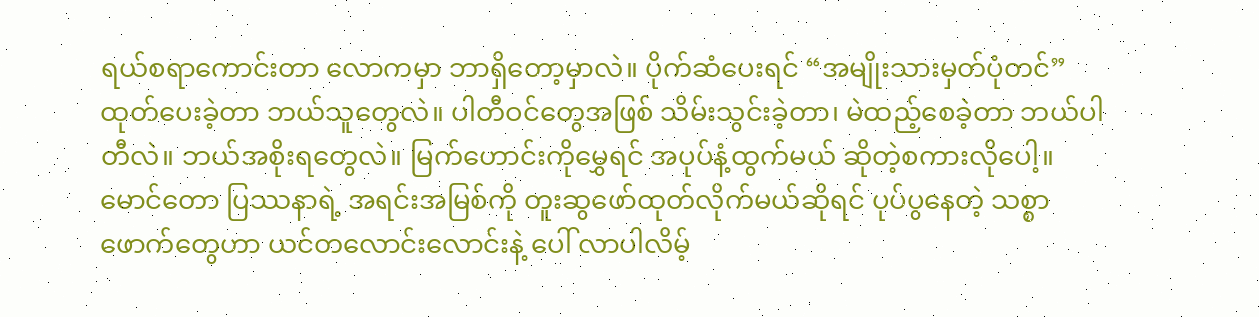ရယ်စရာကောင်းတာ လောကမှာ ဘာရှိတော့မှာလဲ။ ပိုက်ဆံပေးရင် “အမျိုးသားမှတ်ပုံတင်” ထုတ်ပေးခဲ့တာ ဘယ်သူတွေလဲ။ ပါတီဝင်တွေအဖြစ် သိမ်းသွင်းခဲ့တာ၊ မဲထည့်စေခဲ့တာ ဘယ်ပါတီလဲ။ ဘယ်အစိုးရတွေလဲ။ မြက်ဟောင်းကိုမွှေရင် အပုပ်နံ့ထွက်မယ် ဆိုတဲ့စကားလိုပေါ့။ မောင်တော ပြဿနာရဲ့ အရင်းအမြစ်ကို တူးဆွဖော်ထုတ်လိုက်မယ်ဆိုရင် ပုပ်ပွနေတဲ့ သစ္စာဖောက်တွေဟာ ယင်တလောင်းလောင်းနဲ့ ပေါ် လာပါလိမ့်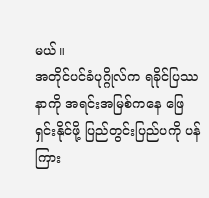မယ်။
အတိုင်ပင်ခံပုဂ္ဂိုလ်က ရခိုင်ပြဿနာကို အရင်းအမြစ်ကနေ ဖြေရှင်းနိုင်ဖို့ ပြည်တွင်းပြည်ပကို ပန်ကြား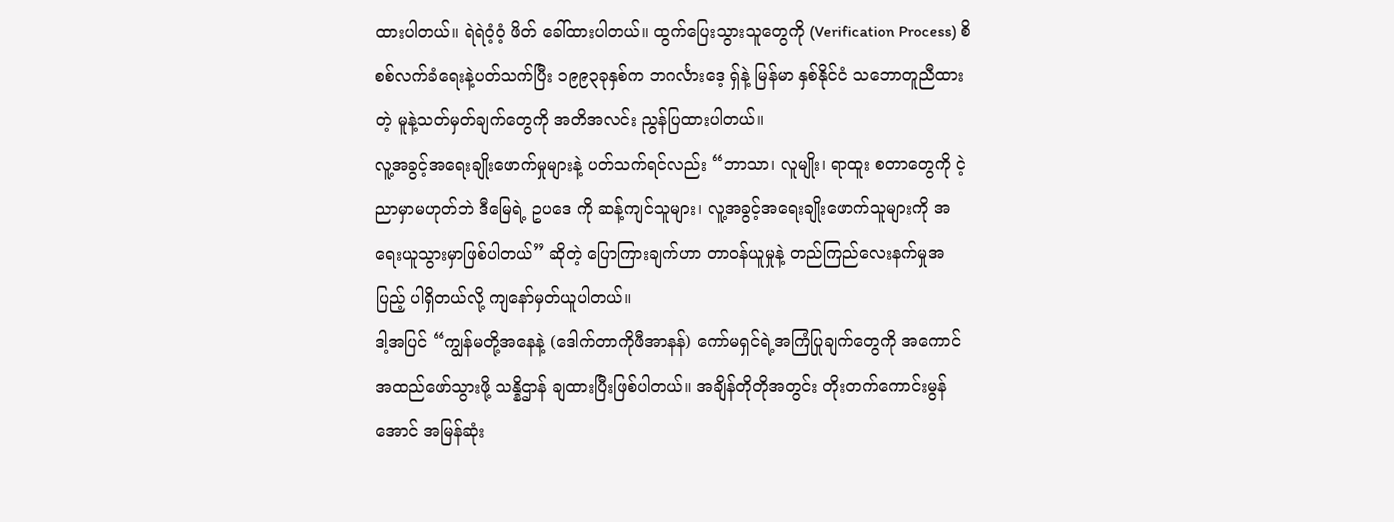ထားပါတယ်။ ရဲရဲဝံ့ဝံ့ ဖိတ် ခေါ်ထားပါတယ်။ ထွက်ပြေးသွားသူတွေကို (Verification Process) စိစစ်လက်ခံရေးနဲ့ပတ်သက်ပြီး ၁၉၉၃ခုနှစ်က ဘဂင်္လားဒေ့ ရှ်နဲ့ မြန်မာ နှစ်နိုင်ငံ သဘောတူညီထားတဲ့ မူနဲ့သတ်မှတ်ချက်တွေကို အတိအလင်း ညွန်ပြထားပါတယ်။
လူ့အခွင့်အရေးချိုးဖောက်မှုများနဲ့ ပတ်သက်ရင်လည်း “ဘာသာ၊ လူမျိုး၊ ရာထူး စတာတွေကို ငဲ့ညာမှာမဟုတ်ဘဲ ဒီမြေရဲ့ ဥပဒေ ကို ဆန့်ကျင်သူများ၊ လူ့အခွင့်အရေးချိုးဖောက်သူများကို အရေးယူသွားမှာဖြစ်ပါတယ်” ဆိုတဲ့ ပြောကြားချက်ဟာ တာဝန်ယူမှုနဲ့ တည်ကြည်လေးနက်မှုအပြည့် ပါရှိတယ်လို့ ကျနော်မှတ်ယူပါတယ်။
ဒါ့အပြင် “ကျွန်မတို့အနေနဲ့ (ဒေါက်တာကိုဖီအာနန်) ကော်မရှင်ရဲ့အကြံပြုချက်တွေကို အကောင်အထည်ဖော်သွားဖို့ သန္နိဌာန် ချထားပြီးဖြစ်ပါတယ်။ အချိန်တိုတိုအတွင်း တိုးတက်ကောင်းမွန်အောင် အမြန်ဆုံး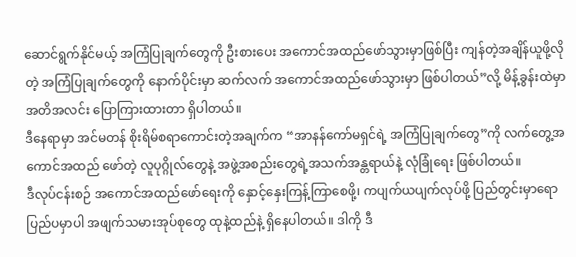ဆောင်ရွက်နိုင်မယ့် အကြံပြုချက်တွေကို ဦးစားပေး အကောင်အထည်ဖော်သွားမှာဖြစ်ပြီး ကျန်တဲ့အချိန်ယူဖို့လိုတဲ့ အကြံပြုချက်တွေကို နောက်ပိုင်းမှာ ဆက်လက် အကောင်အထည်ဖော်သွားမှာ ဖြစ်ပါတယ်”လို့ မိန့်ခွန်းထဲမှာ အတိအလင်း ပြောကြားထားတာ ရှိပါတယ်။
ဒီနေရာမှာ အင်မတန် စိုးရိမ်စရာကောင်းတဲ့အချက်က “အာနန်ကော်မရှင်ရဲ့ အကြံပြုချက်တွေ”ကို လက်တွေ့အကောင်အထည် ဖော်တဲ့ လူပုဂ္ဂိုလ်တွေနဲ့ အဖွဲ့အစည်းတွေရဲ့အသက်အန္တရာယ်နဲ့ လုံခြုံရေး ဖြစ်ပါတယ်။
ဒီလုပ်ငန်းစဉ် အကောင်အထည်ဖော်ရေးကို နှောင့်နှေးကြန့်ကြာစေဖို့၊ ကပျက်ယပျက်လုပ်ဖို့ ပြည်တွင်းမှာရော ပြည်ပမှာပါ အဖျက်သမားအုပ်စုတွေ ထုနဲ့ထည်နဲ့ ရှိနေပါတယ်။ ဒါကို ဒီ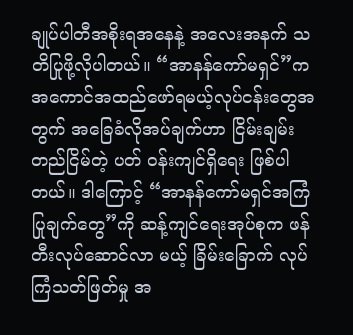ချုပ်ပါတီအစိုးရအနေနဲ့ အလေးအနက် သတိပြုဖို့လိုပါတယ်။ “အာနန်ကော်မရှင်”က အကောင်အထည်ဖော်ရမယ့်လုပ်ငန်းတွေအတွက် အခြေခံလိုအပ်ချက်ဟာ ငြိမ်းချမ်းတည်ငြိမ်တဲ့ ပတ် ဝန်းကျင်ရှိရေး ဖြစ်ပါတယ်။ ဒါကြောင့် “အာနန်ကော်မရှင်အကြံပြုချက်တွေ”ကို ဆန့်ကျင်ရေးအုပ်စုက ဖန်တီးလုပ်ဆောင်လာ မယ့် ခြိမ်းခြောက် လုပ်ကြံသတ်ဖြတ်မှု အ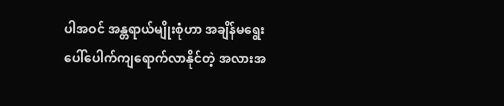ပါအဝင် အန္တရာယ်မျိုးစုံဟာ အချိန်မရွေး ပေါ်ပေါက်ကျရောက်လာနိုင်တဲ့ အလားအ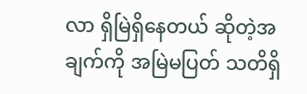လာ ရှိမြဲရှိနေတယ် ဆိုတဲ့အချက်ကို အမြဲမပြတ် သတိရှိ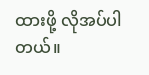ထားဖို့ လိုအပ်ပါတယ်။